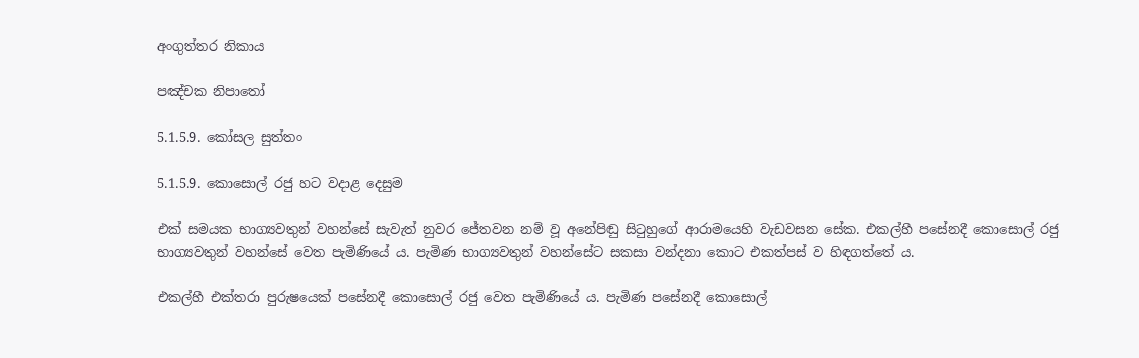අංගුත්තර නිකාය

පඤ්චක නිපාතෝ

5.1.5.9. කෝසල සුත්තං

5.1.5.9. කොසොල් රජු හට වදාළ දෙසුම

එක් සමයක භාග්‍යවතුන් වහන්සේ සැවැත් නුවර ජේතවන නම් වූ අනේපිඬු සිටුහුගේ ආරාමයෙහි වැඩවසන සේක. එකල්හී පසේනදී කොසොල් රජු භාග්‍යවතුන් වහන්සේ වෙත පැමිණියේ ය. පැමිණ භාග්‍යවතුන් වහන්සේට සකසා වන්දනා කොට එකත්පස් ව හිඳගත්තේ ය.

එකල්හී එක්තරා පුරුෂයෙක් පසේනදී කොසොල් රජු වෙත පැමිණියේ ය. පැමිණ පසේනදී කොසොල්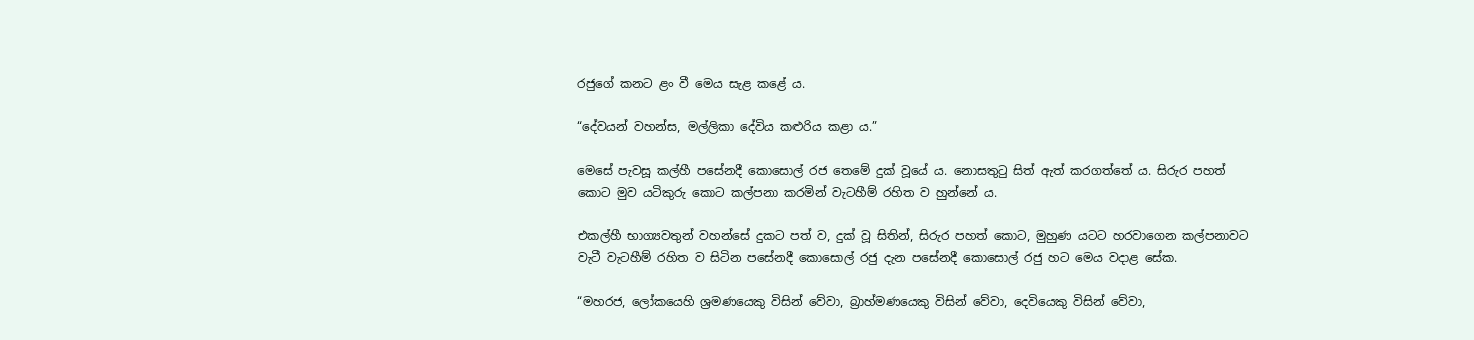රජුගේ කනට ළං වී මෙය සැළ කළේ ය.

“දේවයන් වහන්ස, මල්ලිකා දේවිය කළුරිය කළා ය.”

මෙසේ පැවසූ කල්හී පසේනදී කොසොල් රජ තෙමේ දුක් වූයේ ය. නොසතුටු සිත් ඇත් කරගත්තේ ය. සිරුර පහත් කොට මුව යටිකුරු කොට කල්පනා කරමින් වැටහීම් රහිත ව හුන්නේ ය.

එකල්හී භාග්‍යවතුන් වහන්සේ දුකට පත් ව, දුක් වූ සිතින්, සිරුර පහත් කොට, මුහුණ යටට හරවාගෙන කල්පනාවට වැටී වැටහීම් රහිත ව සිටින පසේනදී කොසොල් රජු දැන පසේනදී කොසොල් රජු හට මෙය වදාළ සේක.

“මහරජ, ලෝකයෙහි ශ්‍රමණයෙකු විසින් වේවා, බ්‍රාහ්මණයෙකු විසින් වේවා, දෙවියෙකු විසින් වේවා,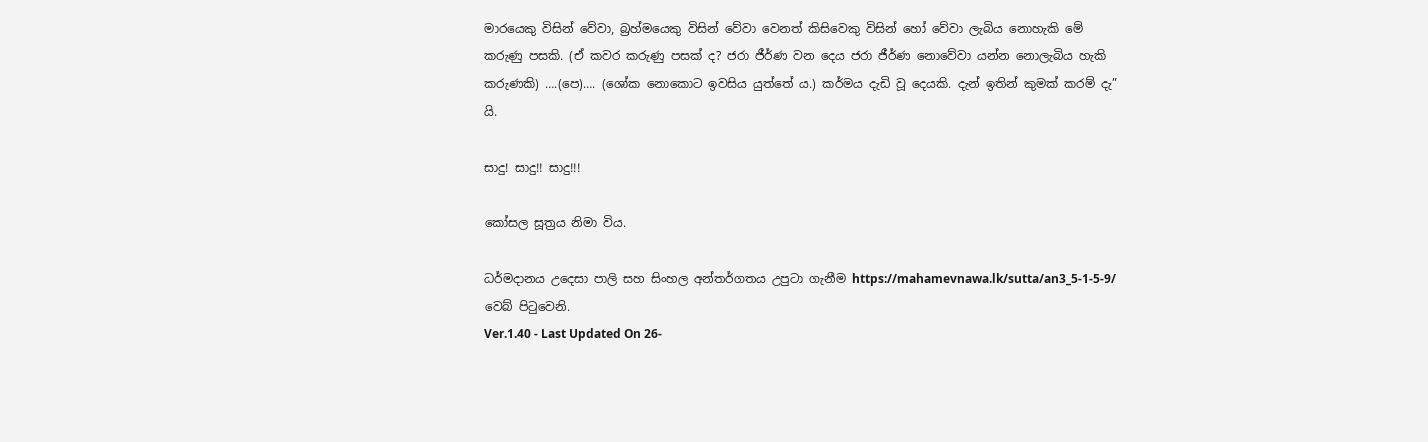මාරයෙකු විසින් වේවා, බ්‍රහ්මයෙකු විසින් වේවා වෙනත් කිසිවෙකු විසින් හෝ වේවා ලැබිය නොහැකි මේ කරුණු පසකි. (ඒ කවර කරුණු පසක් ද? ජරා ජීර්ණ වන දෙය ජරා ජීර්ණ නොවේවා යන්න නොලැබිය හැකි කරුණකි) ….(පෙ)…. (ශෝක නොකොට ඉවසිය යුත්තේ ය.) කර්මය දැඩි වූ දෙයකි. දැන් ඉතින් කුමක් කරම් දැ” යි.

සාදු! සාදු!! සාදු!!!

කෝසල සූත්‍රය නිමා විය.

ධර්මදානය උදෙසා පාලි සහ සිංහල අන්තර්ගතය උපුටා ගැනීම https://mahamevnawa.lk/sutta/an3_5-1-5-9/ වෙබ් පිටුවෙනි.
Ver.1.40 - Last Updated On 26-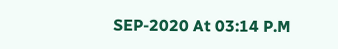SEP-2020 At 03:14 P.M